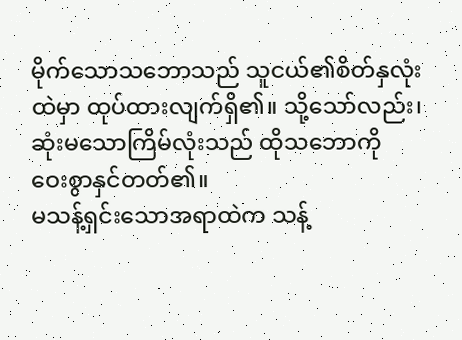မိုက်သောသဘောသည် သူငယ်၏စိတ်နှလုံးထဲမှာ ထုပ်ထားလျက်ရှိ၏။ သို့သော်လည်း၊ ဆုံးမသောကြိမ်လုံးသည် ထိုသဘောကို ဝေးစွာနှင်တတ်၏။
မသန့်ရှင်းသောအရာထဲက သန့်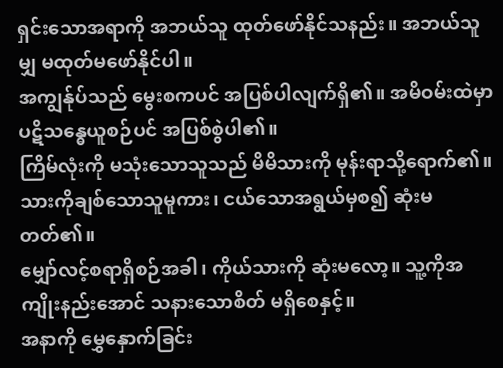ရှင်းသောအရာကို အဘယ်သူ ထုတ်ဖော်နိုင်သနည်း။ အဘယ်သူမျှ မထုတ်မဖော်နိုင်ပါ။
အကျွန်ုပ်သည် မွေးစကပင် အပြစ်ပါလျက်ရှိ၏။ အမိဝမ်းထဲမှာ ပဋိသန္ဓေယူစဉ်ပင် အပြစ်စွဲပါ၏။
ကြိမ်လုံးကို မသုံးသောသူသည် မိမိသားကို မုန်းရာသို့ရောက်၏။ သားကိုချစ်သောသူမူကား၊ ငယ်သောအရွယ်မှစ၍ ဆုံးမတတ်၏။
မျှော်လင့်စရာရှိစဉ်အခါ၊ ကိုယ်သားကို ဆုံးမလော့။ သူ့ကိုအကျိုးနည်းအောင် သနားသောစိတ် မရှိစေနှင့်။
အနာကို မွှေနှောက်ခြင်း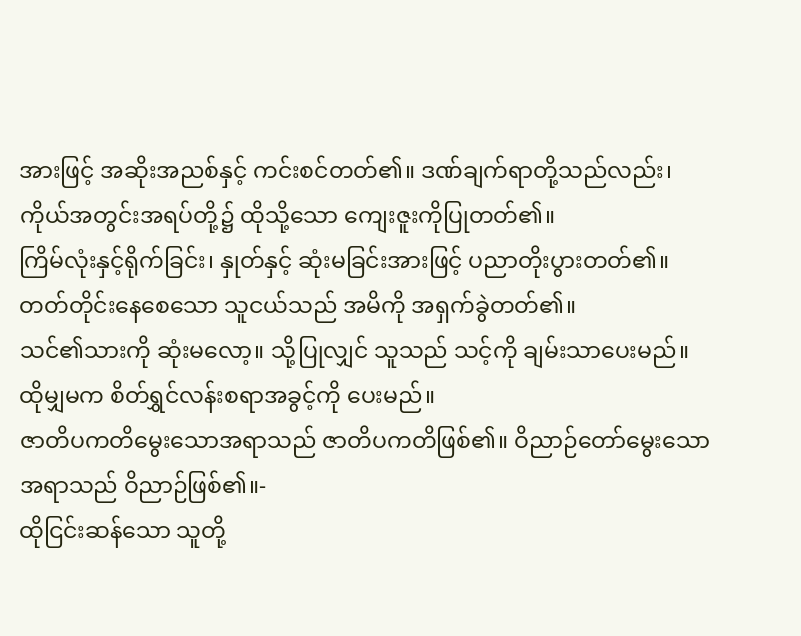အားဖြင့် အဆိုးအညစ်နှင့် ကင်းစင်တတ်၏။ ဒဏ်ချက်ရာတို့သည်လည်း၊ ကိုယ်အတွင်းအရပ်တို့၌ ထိုသို့သော ကျေးဇူးကိုပြုတတ်၏။
ကြိမ်လုံးနှင့်ရိုက်ခြင်း၊ နှုတ်နှင့် ဆုံးမခြင်းအားဖြင့် ပညာတိုးပွားတတ်၏။ တတ်တိုင်းနေစေသော သူငယ်သည် အမိကို အရှက်ခွဲတတ်၏။
သင်၏သားကို ဆုံးမလော့။ သို့ပြုလျှင် သူသည် သင့်ကို ချမ်းသာပေးမည်။ ထိုမျှမက စိတ်ရွှင်လန်းစရာအခွင့်ကို ပေးမည်။
ဇာတိပကတိမွေးသောအရာသည် ဇာတိပကတိဖြစ်၏။ ဝိညာဉ်တော်မွေးသောအရာသည် ဝိညာဉ်ဖြစ်၏။-
ထိုငြင်းဆန်သော သူတို့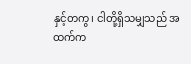နှင့်တကွ၊ ငါတို့ရှိသမျှသည် အထက်က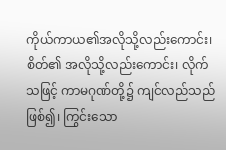ကိုယ်ကာယ၏အလိုသို့လည်းကောင်း၊ စိတ်၏ အလိုသို့လည်းကောင်း၊ လိုက်သဖြင့် ကာမဂုဏ်တို့၌ ကျင်လည်သည်ဖြစ်၍၊ ကြွင်းသော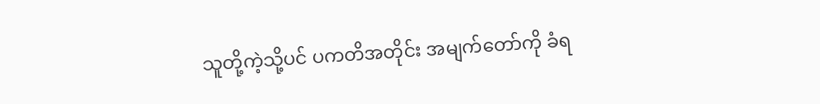သူတို့ကဲ့သို့ပင် ပကတိအတိုင်း အမျက်တော်ကို ခံရ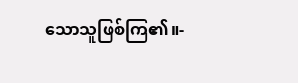သောသူဖြစ်ကြ၏။-